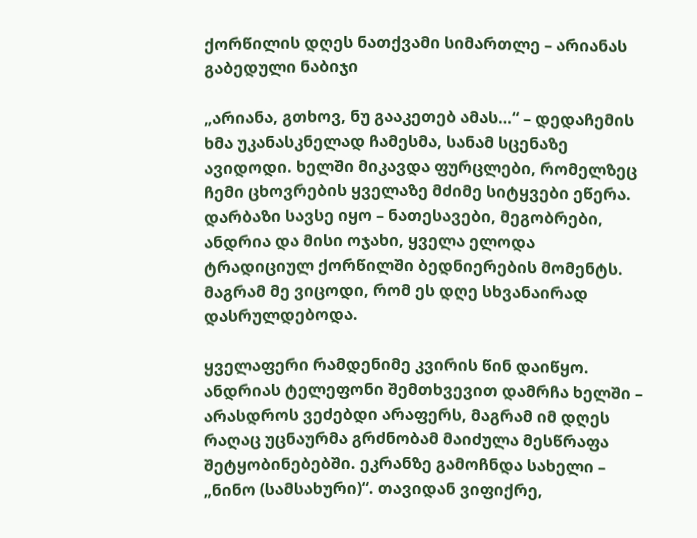ქორწილის დღეს ნათქვამი სიმართლე – არიანას გაბედული ნაბიჯი

„არიანა, გთხოვ, ნუ გააკეთებ ამას…“ – დედაჩემის ხმა უკანასკნელად ჩამესმა, სანამ სცენაზე ავიდოდი. ხელში მიკავდა ფურცლები, რომელზეც ჩემი ცხოვრების ყველაზე მძიმე სიტყვები ეწერა. დარბაზი სავსე იყო – ნათესავები, მეგობრები, ანდრია და მისი ოჯახი, ყველა ელოდა ტრადიციულ ქორწილში ბედნიერების მომენტს. მაგრამ მე ვიცოდი, რომ ეს დღე სხვანაირად დასრულდებოდა.

ყველაფერი რამდენიმე კვირის წინ დაიწყო. ანდრიას ტელეფონი შემთხვევით დამრჩა ხელში – არასდროს ვეძებდი არაფერს, მაგრამ იმ დღეს რაღაც უცნაურმა გრძნობამ მაიძულა მესწრაფა შეტყობინებებში. ეკრანზე გამოჩნდა სახელი – „ნინო (სამსახური)“. თავიდან ვიფიქრე,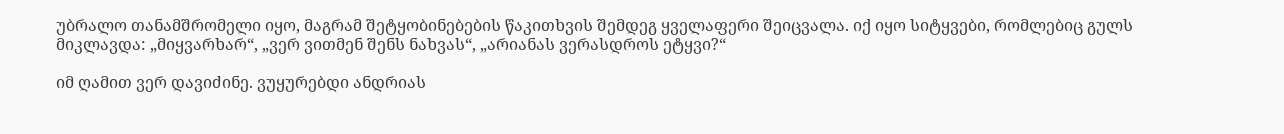უბრალო თანამშრომელი იყო, მაგრამ შეტყობინებების წაკითხვის შემდეგ ყველაფერი შეიცვალა. იქ იყო სიტყვები, რომლებიც გულს მიკლავდა: „მიყვარხარ“, „ვერ ვითმენ შენს ნახვას“, „არიანას ვერასდროს ეტყვი?“

იმ ღამით ვერ დავიძინე. ვუყურებდი ანდრიას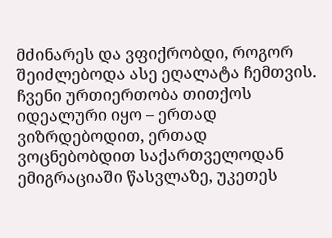მძინარეს და ვფიქრობდი, როგორ შეიძლებოდა ასე ეღალატა ჩემთვის. ჩვენი ურთიერთობა თითქოს იდეალური იყო – ერთად ვიზრდებოდით, ერთად ვოცნებობდით საქართველოდან ემიგრაციაში წასვლაზე, უკეთეს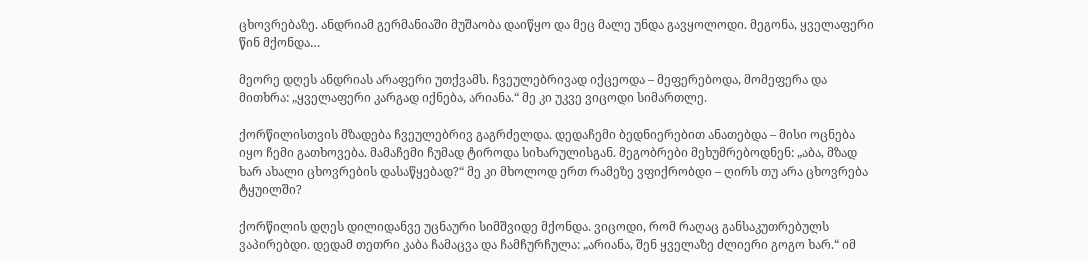ცხოვრებაზე. ანდრიამ გერმანიაში მუშაობა დაიწყო და მეც მალე უნდა გავყოლოდი. მეგონა, ყველაფერი წინ მქონდა…

მეორე დღეს ანდრიას არაფერი უთქვამს. ჩვეულებრივად იქცეოდა – მეფერებოდა, მომეფერა და მითხრა: „ყველაფერი კარგად იქნება, არიანა.“ მე კი უკვე ვიცოდი სიმართლე.

ქორწილისთვის მზადება ჩვეულებრივ გაგრძელდა. დედაჩემი ბედნიერებით ანათებდა – მისი ოცნება იყო ჩემი გათხოვება. მამაჩემი ჩუმად ტიროდა სიხარულისგან. მეგობრები მეხუმრებოდნენ: „აბა, მზად ხარ ახალი ცხოვრების დასაწყებად?“ მე კი მხოლოდ ერთ რამეზე ვფიქრობდი – ღირს თუ არა ცხოვრება ტყუილში?

ქორწილის დღეს დილიდანვე უცნაური სიმშვიდე მქონდა. ვიცოდი, რომ რაღაც განსაკუთრებულს ვაპირებდი. დედამ თეთრი კაბა ჩამაცვა და ჩამჩურჩულა: „არიანა, შენ ყველაზე ძლიერი გოგო ხარ.“ იმ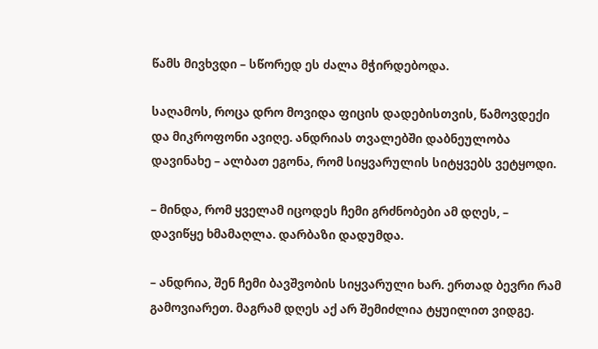წამს მივხვდი – სწორედ ეს ძალა მჭირდებოდა.

საღამოს, როცა დრო მოვიდა ფიცის დადებისთვის, წამოვდექი და მიკროფონი ავიღე. ანდრიას თვალებში დაბნეულობა დავინახე – ალბათ ეგონა, რომ სიყვარულის სიტყვებს ვეტყოდი.

– მინდა, რომ ყველამ იცოდეს ჩემი გრძნობები ამ დღეს, – დავიწყე ხმამაღლა. დარბაზი დადუმდა.

– ანდრია, შენ ჩემი ბავშვობის სიყვარული ხარ. ერთად ბევრი რამ გამოვიარეთ. მაგრამ დღეს აქ არ შემიძლია ტყუილით ვიდგე.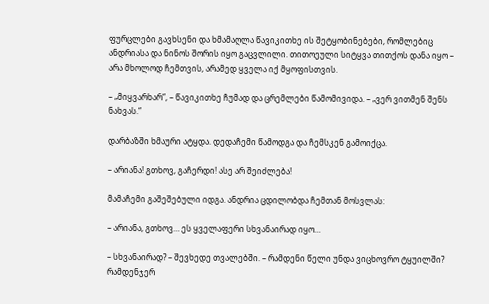ფურცლები გავხსენი და ხმამაღლა წავიკითხე ის შეტყობინებები, რომლებიც ანდრიასა და ნინოს შორის იყო გაცვლილი. თითოეული სიტყვა თითქოს დანა იყო – არა მხოლოდ ჩემთვის, არამედ ყველა იქ მყოფისთვის.

– „მიყვარხარ“, – წავიკითხე ჩუმად და ცრემლები წამომივიდა. – „ვერ ვითმენ შენს ნახვას.“

დარბაზში ხმაური ატყდა. დედაჩემი წამოდგა და ჩემსკენ გამოიქცა.

– არიანა! გთხოვ, გაჩერდი! ასე არ შეიძლება!

მამაჩემი გაშეშებული იდგა. ანდრია ცდილობდა ჩემთან მოსვლას:

– არიანა, გთხოვ… ეს ყველაფერი სხვანაირად იყო…

– სხვანაირად? – შევხედე თვალებში. – რამდენი წელი უნდა ვიცხოვრო ტყუილში? რამდენჯერ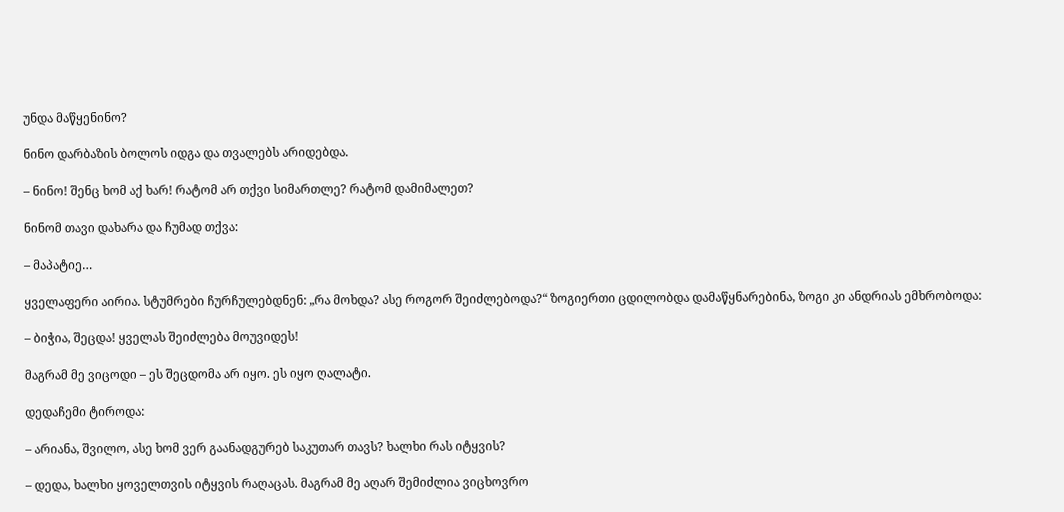უნდა მაწყენინო?

ნინო დარბაზის ბოლოს იდგა და თვალებს არიდებდა.

– ნინო! შენც ხომ აქ ხარ! რატომ არ თქვი სიმართლე? რატომ დამიმალეთ?

ნინომ თავი დახარა და ჩუმად თქვა:

– მაპატიე…

ყველაფერი აირია. სტუმრები ჩურჩულებდნენ: „რა მოხდა? ასე როგორ შეიძლებოდა?“ ზოგიერთი ცდილობდა დამაწყნარებინა, ზოგი კი ანდრიას ემხრობოდა:

– ბიჭია, შეცდა! ყველას შეიძლება მოუვიდეს!

მაგრამ მე ვიცოდი – ეს შეცდომა არ იყო. ეს იყო ღალატი.

დედაჩემი ტიროდა:

– არიანა, შვილო, ასე ხომ ვერ გაანადგურებ საკუთარ თავს? ხალხი რას იტყვის?

– დედა, ხალხი ყოველთვის იტყვის რაღაცას. მაგრამ მე აღარ შემიძლია ვიცხოვრო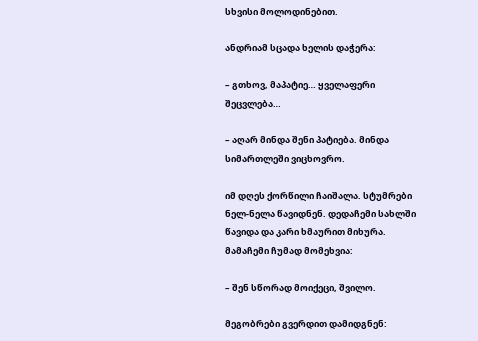სხვისი მოლოდინებით.

ანდრიამ სცადა ხელის დაჭერა:

– გთხოვ, მაპატიე… ყველაფერი შეცვლება…

– აღარ მინდა შენი პატიება. მინდა სიმართლეში ვიცხოვრო.

იმ დღეს ქორწილი ჩაიშალა. სტუმრები ნელ-ნელა წავიდნენ. დედაჩემი სახლში წავიდა და კარი ხმაურით მიხურა. მამაჩემი ჩუმად მომეხვია:

– შენ სწორად მოიქეცი, შვილო.

მეგობრები გვერდით დამიდგნენ: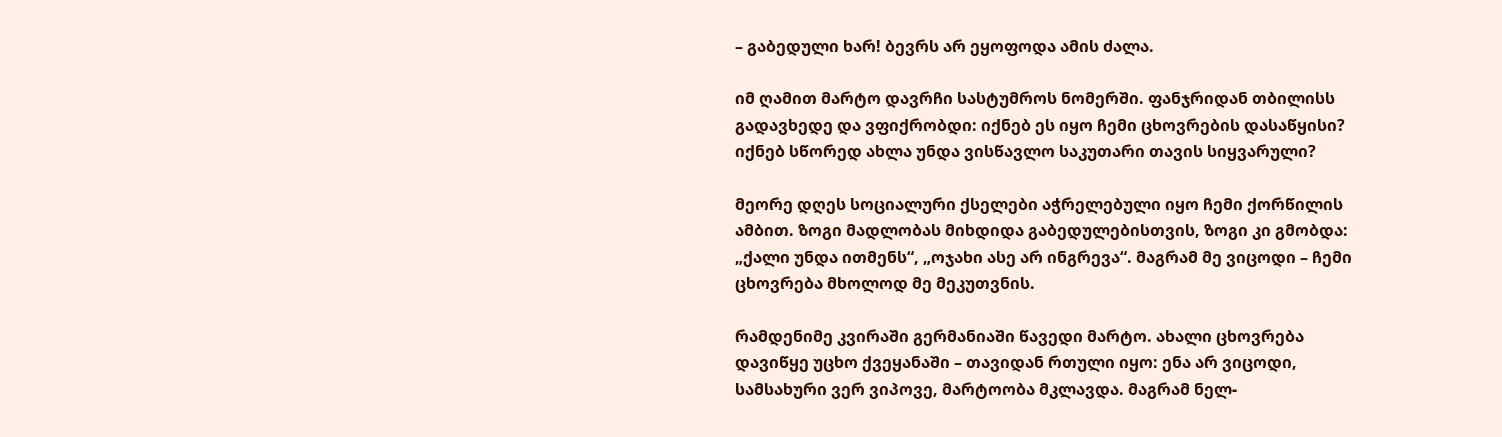– გაბედული ხარ! ბევრს არ ეყოფოდა ამის ძალა.

იმ ღამით მარტო დავრჩი სასტუმროს ნომერში. ფანჯრიდან თბილისს გადავხედე და ვფიქრობდი: იქნებ ეს იყო ჩემი ცხოვრების დასაწყისი? იქნებ სწორედ ახლა უნდა ვისწავლო საკუთარი თავის სიყვარული?

მეორე დღეს სოციალური ქსელები აჭრელებული იყო ჩემი ქორწილის ამბით. ზოგი მადლობას მიხდიდა გაბედულებისთვის, ზოგი კი გმობდა: „ქალი უნდა ითმენს“, „ოჯახი ასე არ ინგრევა“. მაგრამ მე ვიცოდი – ჩემი ცხოვრება მხოლოდ მე მეკუთვნის.

რამდენიმე კვირაში გერმანიაში წავედი მარტო. ახალი ცხოვრება დავიწყე უცხო ქვეყანაში – თავიდან რთული იყო: ენა არ ვიცოდი, სამსახური ვერ ვიპოვე, მარტოობა მკლავდა. მაგრამ ნელ-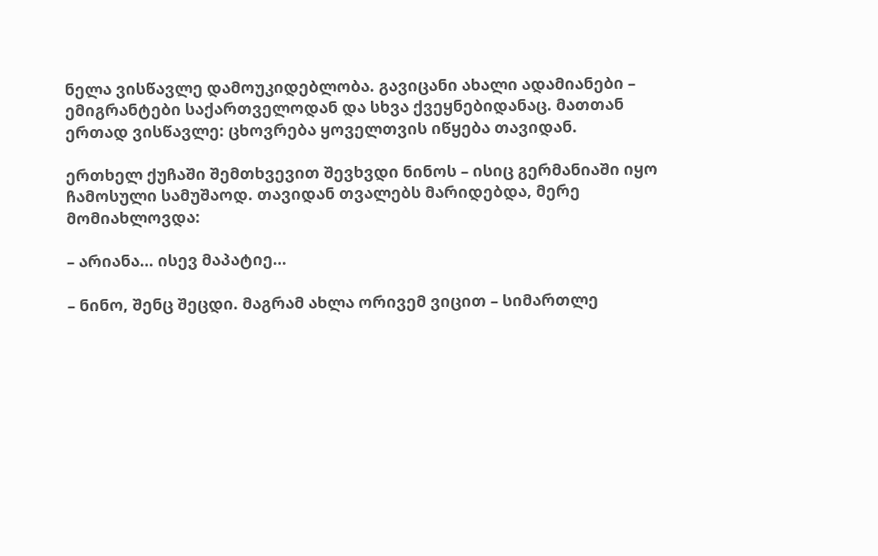ნელა ვისწავლე დამოუკიდებლობა. გავიცანი ახალი ადამიანები – ემიგრანტები საქართველოდან და სხვა ქვეყნებიდანაც. მათთან ერთად ვისწავლე: ცხოვრება ყოველთვის იწყება თავიდან.

ერთხელ ქუჩაში შემთხვევით შევხვდი ნინოს – ისიც გერმანიაში იყო ჩამოსული სამუშაოდ. თავიდან თვალებს მარიდებდა, მერე მომიახლოვდა:

– არიანა… ისევ მაპატიე…

– ნინო, შენც შეცდი. მაგრამ ახლა ორივემ ვიცით – სიმართლე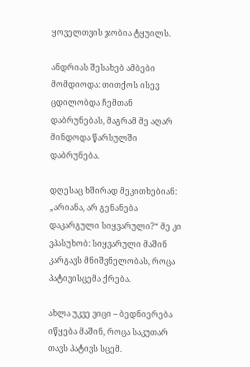ყოველთვის ჯობია ტყუილს.

ანდრიას შესახებ ამბები მომდიოდა: თითქოს ისევ ცდილობდა ჩემთან დაბრუნებას, მაგრამ მე აღარ მინდოდა წარსულში დაბრუნება.

დღესაც ხშირად მეკითხებიან: „არიანა, არ გენანება დაკარგული სიყვარული?“ მე კი ვპასუხობ: სიყვარული მაშინ კარგავს მნიშვნელობას, როცა პატივისცემა ქრება.

ახლა უკვე ვიცი – ბედნიერება იწყება მაშინ, როცა საკუთარ თავს პატივს სცემ.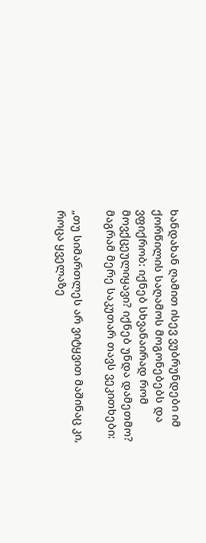ხანდახან ღამით ისევ ვუბრუნდები იმ ქორწილის საღამოს მოგონებებს და ვფიქრობ: იქნებ სხვანაირად რომ მოვქცეულიყავი? იქნებ უნდა დამეთმო? მაგრამ მერე საკუთარ თავს ვეკითხები:

„თუ სიმართლეს არ ვიტყვით მაშინაც კი, როცა ყველაზე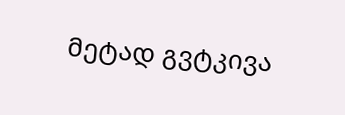მეტად გვტკივა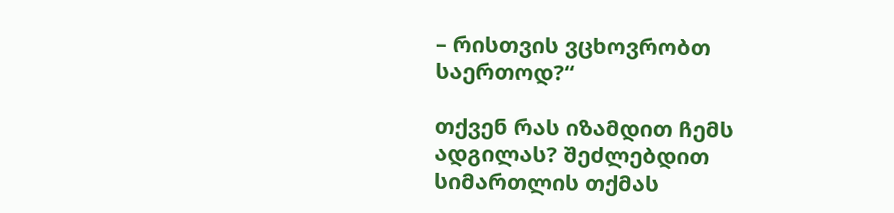– რისთვის ვცხოვრობთ საერთოდ?“

თქვენ რას იზამდით ჩემს ადგილას? შეძლებდით სიმართლის თქმას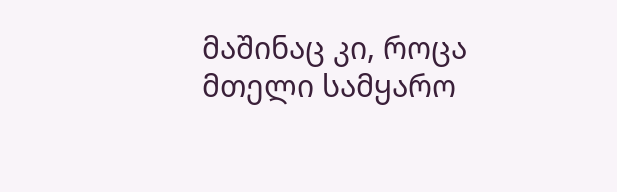მაშინაც კი, როცა მთელი სამყარო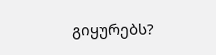გიყურებს?